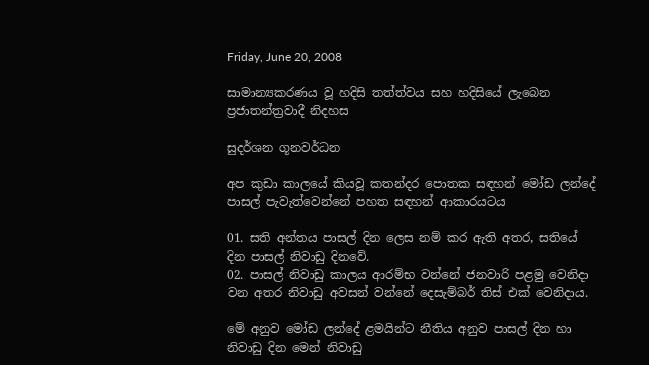Friday, June 20, 2008

සාමාන්‍යකරණය වූ හදිසි තත්ත්වය සහ හදිසියේ ලැබෙන ප්‍රජාතන්ත්‍රවාදී නිදහස

සුදර්ශන ගූනවර්ධන

අප කුඩා කාලයේ කියවූ කතන්දර පොතක සඳහන් මෝඩ ලන්දේ පාසල් පැවැත්වෙන්නේ පහත සඳහන් ආකාරයටය

01. සති අන්තය පාසල් දින ලෙස නම් කර ඇති අතර, සතියේ දින පාසල් නිවාඩු දිනවේ.
02. පාසල් නිවාඩු කාලය ආරම්භ වන්නේ ජනවාරි පළමු වෙනිදා වන අතර නිවාඩු අවසන් වන්නේ දෙසැම්බර් තිස් එක් වෙනිදාය.

මේ අනුව මෝඩ ලන්දේ ළමයින්ට නීතිය අනුව පාසල් දින හා නිවාඩු දින මෙන් නිවාඩු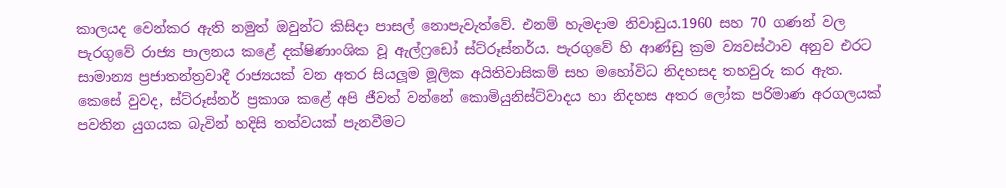කාලයද වෙන්කර ඇති නමුත් ඔවුන්ට කිසිදා පාසල් නොපැවැත්වේ. එනම් හැමදාම නිවාඩුය.1960 සහ 70 ගණන් වල පැරගුවේ රාජ්‍ය පාලනය කළේ දක්ෂිණාංශික වූ ඇල්ෆ්‍රඩෝ ස්ට්රූස්නර්ය. පැරගුවේ හි ආණ්ඩු ක්‍රම ව්‍යවස්ථාව අනුව එරට සාමාන්‍ය ප්‍රජාතන්ත්‍රවාදී රාජ්‍යයක් වන අතර සියලූම මූලික අයිතිවාසිකම් සහ මහෝවිධ නිදහසද තහවුරු කර ඇත. කෙසේ වුවද, ස්ට්රූස්නර් ප්‍රකාශ කළේ අපි ජීවත් වන්නේ කොමියුනිස්ට්වාදය හා නිදහස අතර ලෝක පරිමාණ අරගලයක් පවතින යුගයක බැවින් හදිසි තත්වයක් පැනවීමට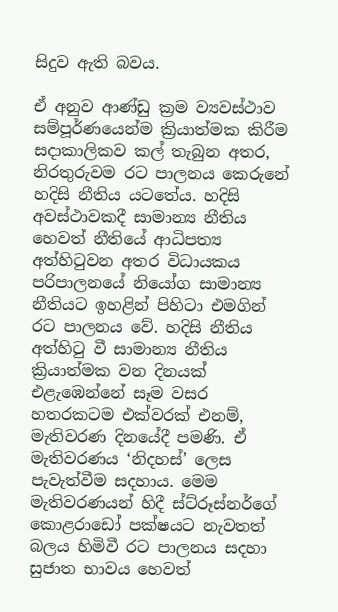සිදුව ඇති බවය.

ඒ අනුව ආණ්ඩු ක්‍රම ව්‍යවස්ථාව සම්පූර්ණයෙන්ම ක්‍රියාත්මක කිරීම සදාකාලිකව කල් තැබුන අතර, නිරතුරුවම රට පාලනය කෙරුනේ හදිසි නීතිය යටතේය. හදිසි අවස්ථාවකදී සාමාන්‍ය නීතිය හෙවත් නීතියේ ආධිපත්‍ය අත්හිටුවන අතර විධායකය පරිපාලනයේ නියෝග සාමාන්‍ය නීතියට ඉහළින් පිහිටා එමගින් රට පාලනය වේ. හදිසි නීතිය අත්හිටු වී සාමාන්‍ය නීතිය ක්‍රියාත්මක වන දිනයක් එළැඹෙන්නේ සෑම වසර හතරකටම එක්වරක් එනම්, මැතිවරණ දිනයේදී පමණි. ඒ මැතිවරණය ‘නිදහස්’ ලෙස පැවැත්වීම සදහාය. මෙම මැතිවරණයන් හිදී ස්ට්රූස්නර්ගේ කොළරාඩෝ පක්ෂයට නැවතත් බලය හිමිවී රට පාලනය සදහා සුජාත භාවය හෙවත්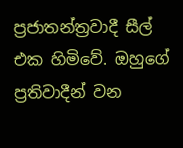ප්‍රජාතන්ත්‍රවාදී සීල් එක හිමිවේ. ඔහුගේ ප්‍රතිවාදීන් වන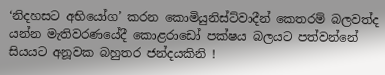‘නිදහසට අභියෝග’ කරන කොමියුනිස්ට්වාදීන් කෙතරම් බලවත්ද යන්න මැතිවරණයේදී කොළරාඩෝ පක්ෂය බලයට පත්වන්නේ සියයට අනූවක බහුතර ජන්දයකිනි !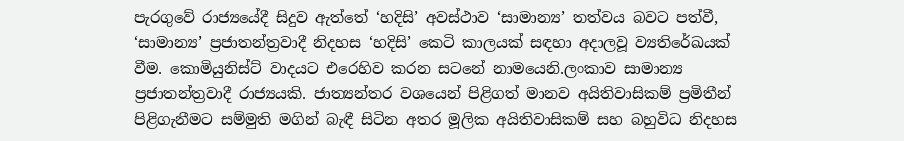පැරගුවේ රාජ්‍යයේදී සිදුව ඇත්තේ ‘හදිසි’ අවස්ථාව ‘සාමාන්‍ය’ තත්වය බවට පත්වී, ‘සාමාන්‍ය’ ප්‍රජාතන්ත්‍රවාදී නිදහස ‘හදිසි’ කෙටි කාලයක් සඳහා අදාලවූ ව්‍යතිරේඛයක් වීම. කොමියුනිස්ට් වාදයට එරෙහිව කරන සටනේ නාමයෙනි.ලංකාව සාමාන්‍ය ප්‍රජාතන්ත්‍රවාදී රාජ්‍යයකි. ජාත්‍යන්තර වශයෙන් පිළිගත් මානව අයිතිවාසිකම් ප්‍රමිතීන් පිළිගැනීමට සම්මුති මගින් බැඳී සිටින අතර මූලික අයිතිවාසිකම් සහ බහුවිධ නිදහස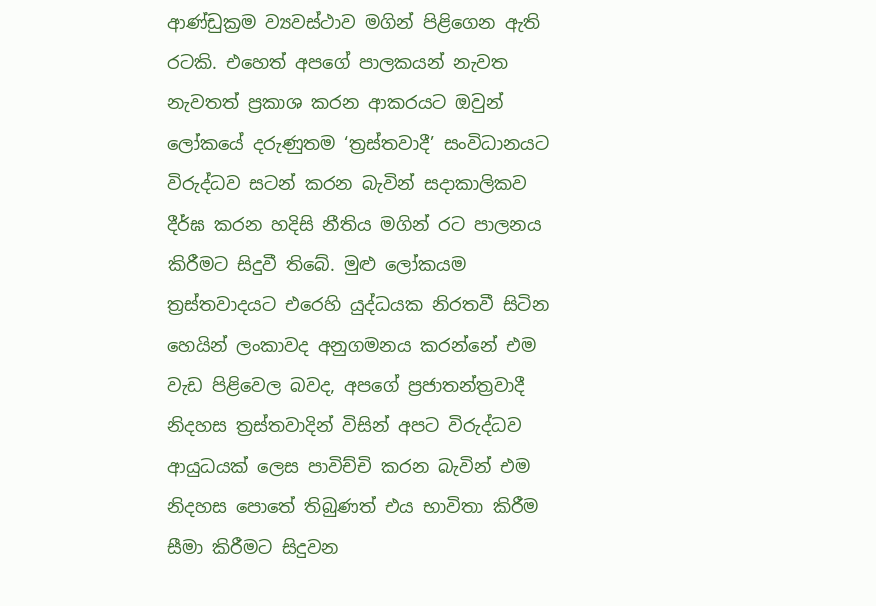ආණ්ඩුක්‍රම ව්‍යවස්ථාව මගින් පිළිගෙන ඇති රටකි. එහෙත් අපගේ පාලකයන් නැවත නැවතත් ප්‍රකාශ කරන ආකරයට ඔවුන් ලෝකයේ දරුණුතම ‘ත්‍රස්තවාදී’ සංවිධානයට විරුද්ධව සටන් කරන බැවින් සදාකාලිකව දීර්ඝ කරන හදිසි නීතිය මගින් රට පාලනය කිරීමට සිදුවී තිබේ. මුළු ලෝකයම ත්‍රස්තවාදයට එරෙහි යුද්ධයක නිරතවී සිටින හෙයින් ලංකාවද අනුගමනය කරන්නේ එම වැඩ පිළිවෙල බවද, අපගේ ප්‍රජාතන්ත්‍රවාදී නිදහස ත්‍රස්තවාදින් විසින් අපට විරුද්ධව ආයුධයක් ලෙස පාවිච්චි කරන බැවින් එම නිදහස පොතේ තිබුණත් එය භාවිතා කිරීම සීමා කිරීමට සිදුවන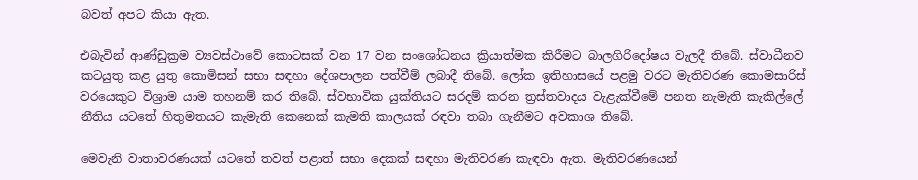බවත් අපට කියා ඇත.

එබැවින් ආණ්ඩුක්‍රම ව්‍යවස්ථාවේ කොටසක් වන 17 වන සංශෝධනය ක්‍රියාත්මක කිරීමට බාලගිරිදෝෂය වැලදී තිබේ. ස්වාධීනව කටයුතු කළ යුතු කොමිසන් සභා සඳහා දේශපාලන පත්වීම් ලබාදී තිබේ. ලෝක ඉතිහාසයේ පළමු වරට මැතිවරණ කොමසාරිස් වරයෙකුට විශ්‍රාම යාම තහනම් කර තිබේ. ස්වභාවික යුක්තියට සරදම් කරන ත්‍රස්තවාදය වැළැක්වීමේ පනත නැමැති කැකිල්ලේ නීතිය යටතේ හිතුමතයට කැමැති කෙනෙක් කැමති කාලයක් රඳවා තබා ගැනීමට අවකාශ තිබේ.

මෙවැනි වාතාවරණයක් යටතේ තවත් පළාත් සභා දෙකක් සඳහා මැතිවරණ කැඳවා ඇත. මැතිවරණයෙන්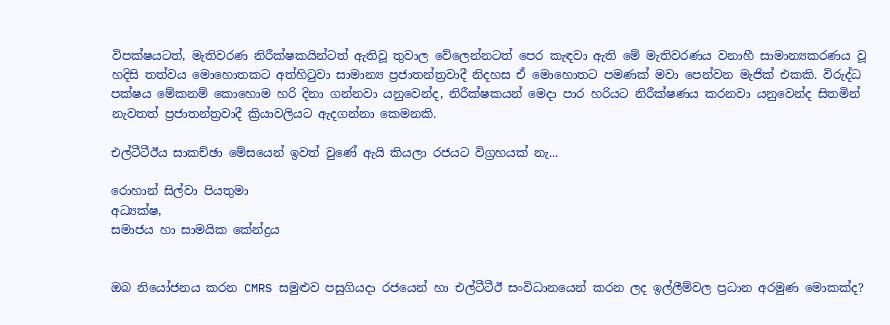විපක්ෂයටත්, මැතිවරණ නිරීක්ෂකයින්ටත් ඇතිවූ තුවාල වේලෙන්නටත් පෙර කැඳවා ඇති මේ මැතිවරණය වනාහී සාමාන්‍යකරණය වූ හදිසි තත්වය මොහොතකට අත්හිටුවා සාමාන්‍ය ප්‍රජාතන්ත්‍රවාදී නිදහස ඒ මොහොතට පමණක් මවා පෙන්වන මැජික් එකකි. විරුද්ධ පක්ෂය මේකනම් කොහොම හරි දිනා ගන්නවා යනුවෙන්ද, නිරීක්ෂකයන් මෙදා පාර හරියට නිරීක්ෂණය කරනවා යනුවෙන්ද සිතමින් නැවතත් ප්‍රජාතන්ත්‍රවාදී ක්‍රියාවලියට ඇදගන්නා කෙමනකි.

එල්ටීටීඊය සාකච්ඡා මේසයෙන් ඉවත් වුණේ ඇයි කියලා රජයට විග්‍රහයක් නැ...

රොහාන් සිල්වා පියතුමා
අධ්‍යක්ෂ,
සමාජය හා සාමයික කේන්ද්‍රය


ඔබ නියෝජනය කරන CMRS සමුළුව පසුගියදා රජයෙන් හා එල්ටීටීඊ සංවිධානයෙන් කරන ලද ඉල්ලීම්වල ප්‍රධාන අරමුණ මොකක්ද?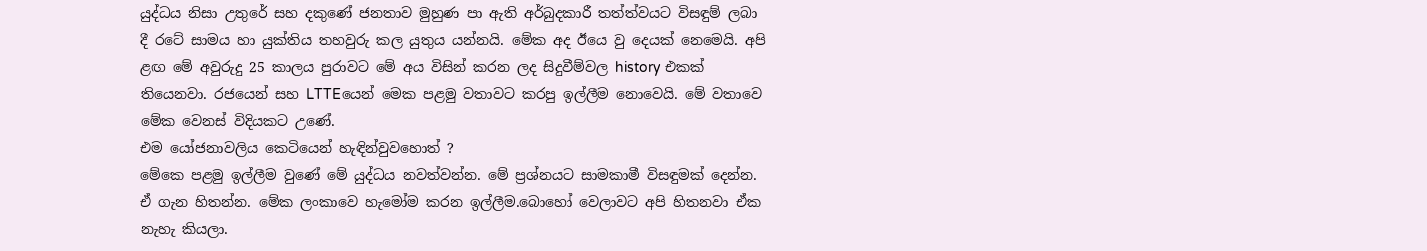යුද්ධය නිසා උතුරේ සහ දකුණේ ජනතාව මුහුණ පා ඇති අර්බුදකාරී තත්ත්වයට විසඳුම් ලබා දී රටේ සාමය හා යුක්තිය තහවුරු කල යුතුය යන්නයි. මේක අද ඊයෙ වු දෙයක් නෙමෙයි. අපි ළඟ මේ අවුරුදු 25 කාලය පුරාවට මේ අය විසින් කරන ලද සිදුවීම්වල history එකක් තියෙනවා. රජයෙන් සහ LTTEයෙන් මෙක පළමු වතාවට කරපු ඉල්ලීම නොවෙයි. මේ වතාවෙ මේක වෙනස් විදියකට උණේ.
එම යෝජනාවලිය කෙටියෙන් හැඳින්වුවහොත් ?
මේකෙ පළමු ඉල්ලීම වුණේ මේ යුද්ධය නවත්වන්න. මේ ප්‍රශ්නයට සාමකාමී විසඳුමක් දෙන්න. ඒ ගැන හිතන්න. මේක ලංකාවෙ හැමෝම කරන ඉල්ලීම.බොහෝ වෙලාවට අපි හිතනවා ඒක නැහැ කියලා.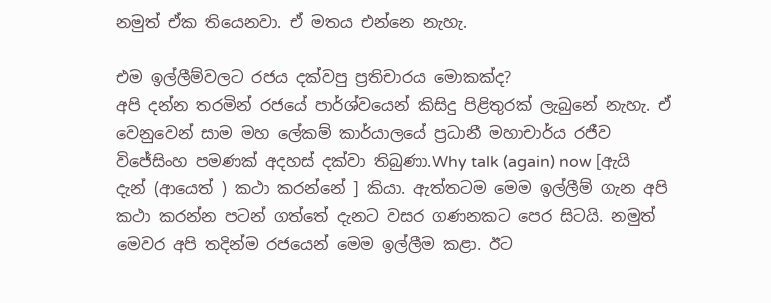නමුත් ඒක තියෙනවා. ඒ මතය එන්නෙ නැහැ.

එම ඉල්ලීම්වලට රජය දක්වපු ප්‍රතිචාරය මොකක්ද?
අපි දන්න තරමින් රජයේ පාර්ශ්වයෙන් කිසිදු පිළිතුරක් ලැබුනේ නැහැ. ඒ වෙනුවෙන් සාම මහ ලේකම් කාර්යාලයේ ප්‍රධානී මහාචාර්ය රජීව විජේසිංහ පමණක් අදහස් දක්වා තිබුණා.Why talk (again) now [ඇයි දැන් (ආයෙත් ) කථා කරන්නේ ] කියා. ඇත්තටම මෙම ඉල්ලීම් ගැන අපි කථා කරන්න පටන් ගත්තේ දැනට වසර ගණනකට පෙර සිටයි. නමුත් මෙවර අපි තදින්ම රජයෙන් මෙම ඉල්ලීම කළා. ඊට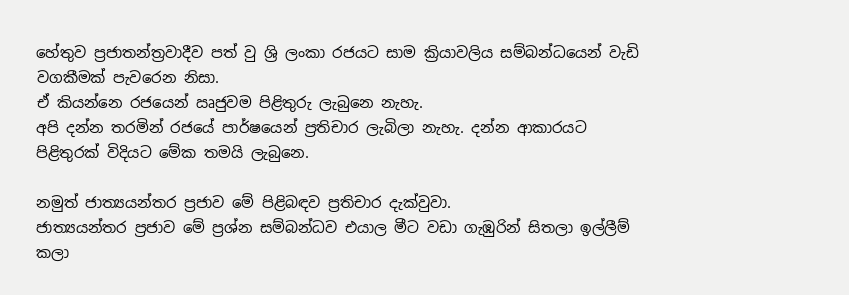හේතුව ප්‍රජාතන්ත්‍රවාදීව පත් වු ශ්‍රි ලංකා රජයට සාම ක්‍රියාවලිය සම්බන්ධයෙන් වැඩි වගකීමක් පැවරෙන නිසා.
ඒ කියන්නෙ රජයෙන් ඍජුවම පිළිතුරු ලැබුනෙ නැහැ.
අපි දන්න තරමින් රජයේ පාර්ෂයෙන් ප්‍රතිචාර ලැබිලා නැහැ. දන්න ආකාරයට පිළිතුරක් විදියට මේක තමයි ලැබුනෙ.

නමුත් ජාත්‍යයන්තර ප්‍රජාව මේ පිළිබඳව ප්‍රතිචාර දැක්වුවා.
ජාත්‍යයන්තර ප්‍රජාව මේ ප්‍රශ්න සම්බන්ධව එයාල මීට වඩා ගැඹුරින් සිතලා ඉල්ලීම් කලා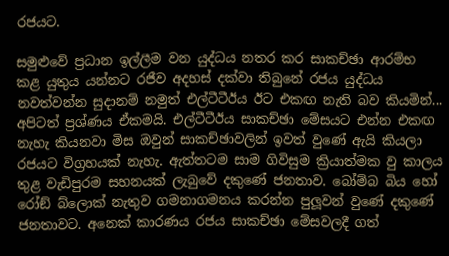රජයට.

සමුළුවේ ප්‍රධාන ඉල්ලීම වන යුද්ධය නතර කර සාකච්ඡා ආරම්භ කළ යුතුය යන්නට රජීව අදහස් දක්වා තිබුනේ රජය යුද්ධය නවත්වන්න සුදානම් නමුත් එල්ටීටීඊය ඊට එකඟ නැති බව කියමින්...
අපිටත් ප්‍රශ්ණය ඒකමයි. එල්ටීටීඊය සාකච්ඡා මේසයට එන්න එකඟ නැහැ කියනවා මිස ඔවුන් සාකච්ඡාවලින් ඉවත් වුණේ ඇයි කියලා රජයට විග්‍රහයක් නැහැ. ඇත්තටම සාම ගිවිසුම ක්‍රියාත්මක වු කාලය තුළ වැඩිපුරම සහනයක් ලැබුවේ දකුණේ ජනතාව. බෝම්බ බිය හෝ රෝඞ් බ්ලොක් නැතුව ගමනාගමනය කරන්න පුලූවන් වුණේ දකුණේ ජනතාවට. අනෙක් කාරණය රජය සාකච්ඡා මේසවලදී ගත්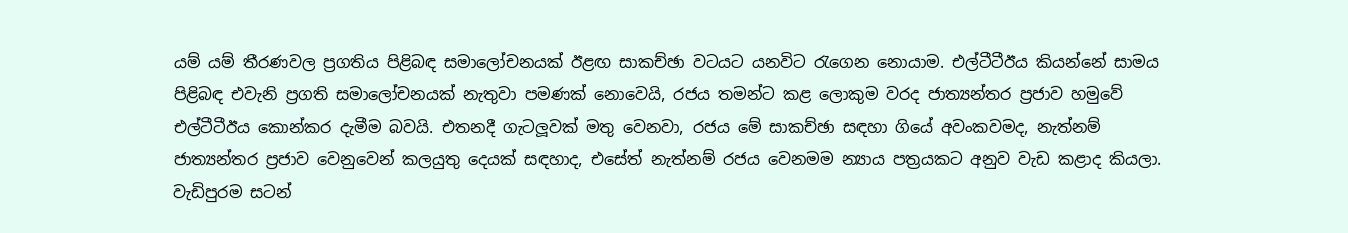යම් යම් තීරණවල ප්‍රගතිය පිළිබඳ සමාලෝචනයක් ඊළඟ සාකච්ඡා වටයට යනවිට රැගෙන නොයාම. එල්ටීටීඊය කියන්නේ සාමය පිළිබඳ එවැනි ප්‍රගති සමාලෝචනයක් නැතුවා පමණක් නොවෙයි, රජය තමන්ට කළ ලොකුම වරද ජාත්‍යන්තර ප්‍රජාව හමුවේ එල්ටීටීඊය කොන්කර දැමීම බවයි. එතනදී ගැටලූවක් මතු වෙනවා, රජය මේ සාකච්ඡා සඳහා ගියේ අවංකවමද, නැත්නම් ජාත්‍යන්තර ප්‍රජාව වෙනුවෙන් කලයුතු දෙයක් සඳහාද, එසේත් නැත්නම් රජය වෙනමම න්‍යාය පත්‍රයකට අනුව වැඩ කළාද කියලා.
වැඩිපුරම සටන්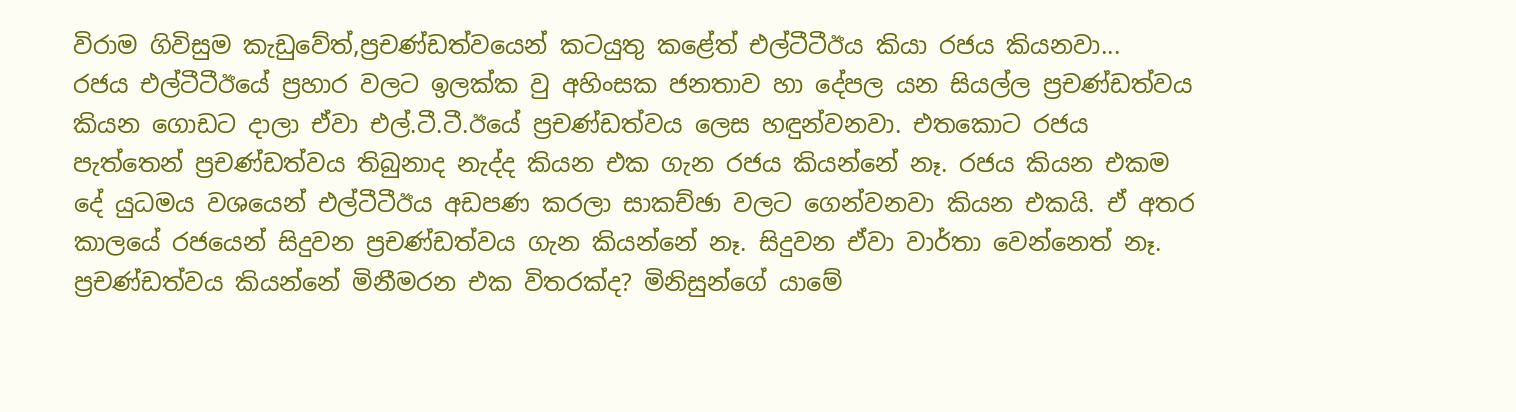විරාම ගිවිසුම කැඩුවේත්,ප්‍රචණ්ඩත්වයෙන් කටයුතු කළේත් එල්ටීටීඊය කියා රජය කියනවා...
රජය එල්ටීටීඊයේ ප්‍රහාර වලට ඉලක්ක වු අහිංසක ජනතාව හා දේපල යන සියල්ල ප්‍රචණ්ඩත්වය කියන ගොඩට දාලා ඒවා එල්.ටී.ටී.ඊයේ ප්‍රචණ්ඩත්වය ලෙස හඳුන්වනවා. එතකොට රජය පැත්තෙන් ප්‍රචණ්ඩත්වය තිබුනාද නැද්ද කියන එක ගැන රජය කියන්නේ නෑ. රජය කියන එකම දේ යුධමය වශයෙන් එල්ටීටීඊය අඩපණ කරලා සාකච්ඡා වලට ගෙන්වනවා කියන එකයි. ඒ අතර කාලයේ රජයෙන් සිදුවන ප්‍රචණ්ඩත්වය ගැන කියන්නේ නෑ. සිදුවන ඒවා වාර්තා වෙන්නෙත් නෑ. ප්‍රචණ්ඩත්වය කියන්නේ මිනීමරන එක විතරක්ද? මිනිසුන්ගේ යාමේ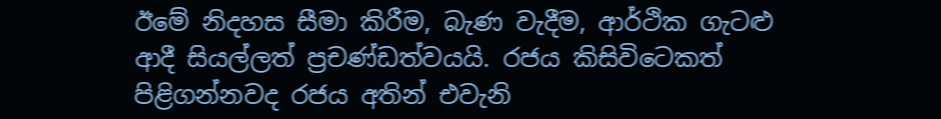ඊමේ නිදහස සීමා කිරීම, බැණ වැදීම, ආර්ථික ගැටළු ආදී සියල්ලත් ප්‍රචණ්ඩත්වයයි. රජය කිසිවිටෙකත් පිළිගන්නවද රජය අතින් එවැනි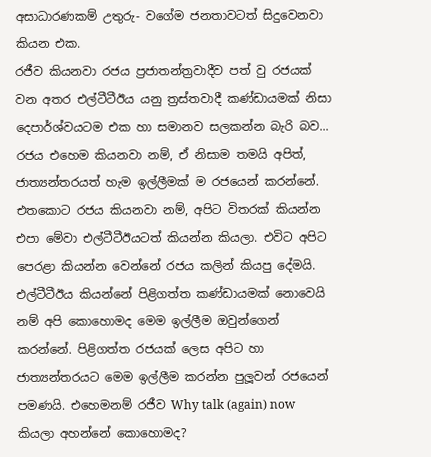අසාධාරණකම් උතුරු- වගේම ජනතාවටත් සිදුවෙනවා කියන එක.
රජීව කියනවා රජය ප්‍රජාතන්ත්‍රවාදීව පත් වු රජයක් වන අතර එල්ටීටීඊය යනු ත්‍රස්තවාදී කණ්ඩායමක් නිසා දෙපාර්ශ්වයටම එක හා සමානව සලකන්න බැරි බව...
රජය එහෙම කියනවා නම්, ඒ නිසාම තමයි අපිත්, ජාත්‍යන්තරයත් හැම ඉල්ලීමක් ම රජයෙන් කරන්නේ. එතකොට රජය කියනවා නම්, අපිට විතරක් කියන්න එපා මේවා එල්ටීටීඊයටත් කියන්න කියලා. එවිට අපිට පෙරළා කියන්න වෙන්නේ රජය කලින් කියපු දේමයි. එල්ටීටීඊය කියන්නේ පිළිගත්ත කණ්ඩායමක් නොවෙයි නම් අපි කොහොමද මෙම ඉල්ලීම ඔවුන්ගෙන් කරන්නේ. පිළිගත්ත රජයක් ලෙස අපිට හා ජාත්‍යන්තරයට මෙම ඉල්ලීම කරන්න පුලූවන් රජයෙන් පමණයි. එහෙමනම් රජීව Why talk (again) now කියලා අහන්නේ කොහොමද?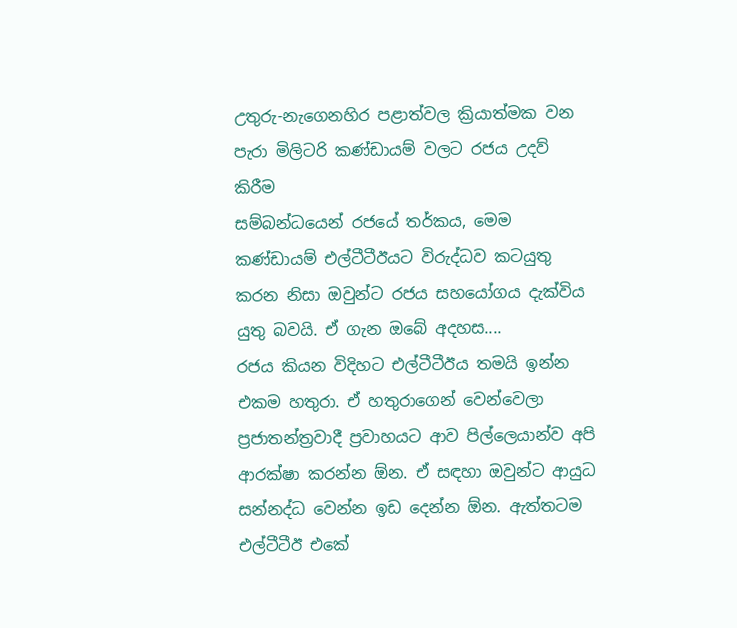උතුරු-නැගෙනහිර පළාත්වල ක්‍රියාත්මක වන පැරා මිලිටරි කණ්ඩායම් වලට රජය උදව් කිරීම
සම්බන්ධයෙන් රජයේ තර්කය, මෙම කණ්ඩායම් එල්ටීටීඊයට විරුද්ධව කටයුතු කරන නිසා ඔවුන්ට රජය සහයෝගය දැක්විය යුතු බවයි. ඒ ගැන ඔබේ අදහස....
රජය කියන විදිහට එල්ටීටීඊය තමයි ඉන්න එකම හතුරා. ඒ හතුරාගෙන් වෙන්වෙලා ප්‍රජාතන්ත්‍රවාදී ප්‍රවාහයට ආව පිල්ලෙයාන්ව අපි ආරක්ෂා කරන්න ඕන. ඒ සඳහා ඔවුන්ට ආයුධ සන්නද්ධ වෙන්න ඉඩ දෙන්න ඕන. ඇත්තටම එල්ටීටීඊ එකේ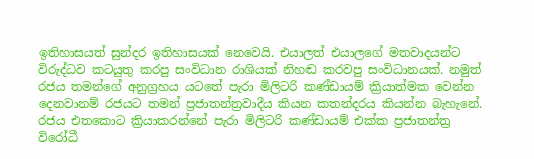ඉතිහාසයත් සුන්දර ඉතිහාසයක් නෙවෙයි. එයාලත් එයාලගේ මතවාදයන්ට විරුද්ධව කටයුතු කරපු සංවිධාන රාශියක් නිහඬ කරවපු සංවිධානයක්. නමුත් රජය තමන්ගේ අනුග්‍රහය යටතේ පැරා මිලිටරි කණ්ඩායම් ක්‍රියාත්මක වෙන්න දෙනවානම් රජයට තමන් ප්‍රජාතන්ත්‍රවාදීය කියන කතන්දරය කියන්න බැහැනේ. රජය එතකොට ක්‍රියාකරන්නේ පැරා මිලිටරි කණ්ඩායම් එක්ක ප්‍රජාතන්ත්‍ර විරෝධී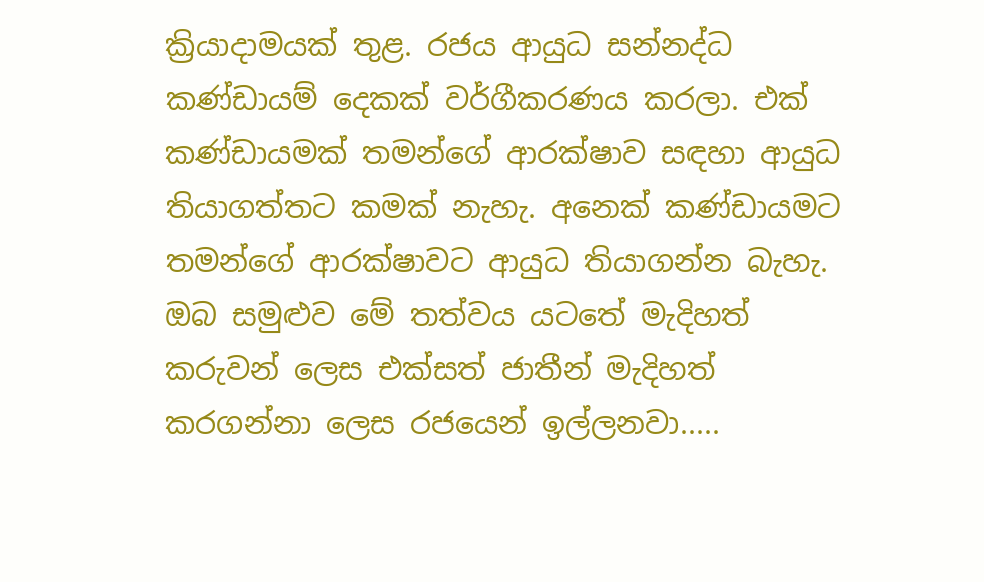ක්‍රියාදාමයක් තුළ. රජය ආයුධ සන්නද්ධ කණ්ඩායම් දෙකක් වර්ගීකරණය කරලා. එක් කණ්ඩායමක් තමන්ගේ ආරක්ෂාව සඳහා ආයුධ තියාගත්තට කමක් නැහැ. අනෙක් කණ්ඩායමට තමන්ගේ ආරක්ෂාවට ආයුධ තියාගන්න බැහැ.
ඔබ සමුළුව මේ තත්වය යටතේ මැදිහත් කරුවන් ලෙස එක්සත් ජාතීන් මැදිහත් කරගන්නා ලෙස රජයෙන් ඉල්ලනවා.....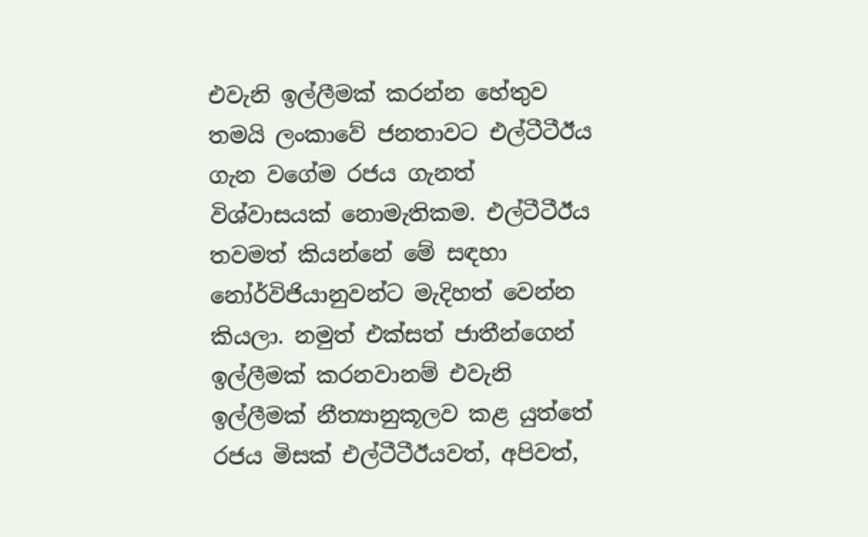එවැනි ඉල්ලීමක් කරන්න හේතුව තමයි ලංකාවේ ජනතාවට එල්ටීටීඊය ගැන වගේම රජය ගැනත් විශ්වාසයක් නොමැතිකම. එල්ටීටීඊය තවමත් කියන්නේ මේ සඳහා නෝර්විජියානුවන්ට මැදිහත් වෙන්න කියලා. නමුත් එක්සත් ජාතීන්ගෙන් ඉල්ලීමක් කරනවානම් එවැනි ඉල්ලීමක් නීත්‍යානුකූලව කළ යුත්තේ රජය මිසක් එල්ටීටීඊයවත්, අපිවත්,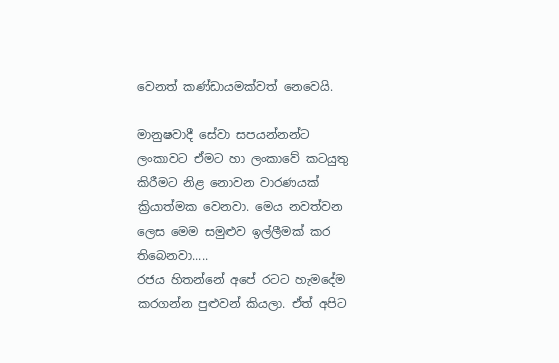වෙනත් කණ්ඩායමක්වත් නෙවෙයි.

මානුෂවාදී සේවා සපයන්නන්ට ලංකාවට ඒමට හා ලංකාවේ කටයුතු කිරීමට නිළ නොවන වාරණයක් ක්‍රියාත්මක වෙනවා. මෙය නවත්වන ලෙස මෙම සමුළුව ඉල්ලීමක් කර තිබෙනවා.....
රජය හිතන්නේ අපේ රටට හැමදේම කරගන්න පුළුවන් කියලා. ඒත් අපිට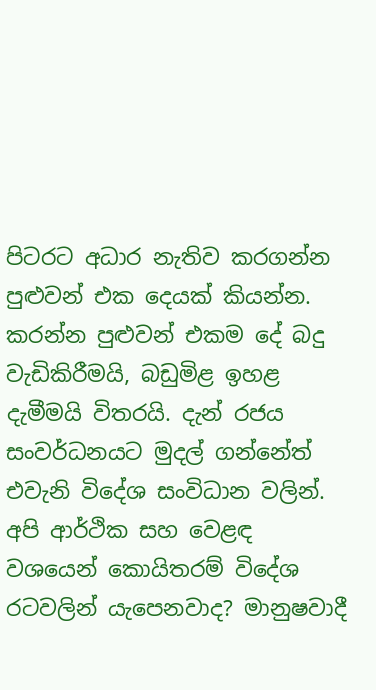පිටරට අධාර නැතිව කරගන්න පුළුවන් එක දෙයක් කියන්න. කරන්න පුළුවන් එකම දේ බදු වැඩිකිරීමයි, බඩුමිළ ඉහළ දැමීමයි විතරයි. දැන් රජය සංවර්ධනයට මුදල් ගන්නේත් එවැනි විදේශ සංවිධාන වලින්. අපි ආර්ථික සහ වෙළඳ වශයෙන් කොයිතරම් විදේශ රටවලින් යැපෙනවාද? මානුෂවාදී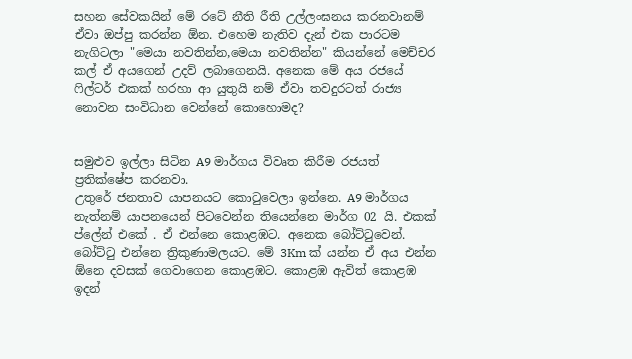සහන සේවකයින් මේ රටේ නීති රීති උල්ලංඝනය කරනවානම් ඒවා ඔප්පු කරන්න ඕන. එහෙම නැතිව දැන් එක පාරටම නැගිටලා‍‍‍‍ "මෙයා නවතින්න,මෙයා නවතින්න" කියන්නේ මෙච්චර කල් ඒ අයගෙන් උදව් ලබාගෙනයි. අනෙක මේ අය රජයේ ෆිල්ටර් එකක් හරහා ආ යුතුයි නම් ඒවා තවදුරටත් රාජ්‍ය නොවන සංවිධාන වෙන්නේ කොහොමද?


සමුළුව ඉල්ලා සිටින A9 මාර්ගය විවෘත කිරීම රජයත් ප්‍රතික්ෂේප කරනවා.
උතුරේ ජනතාව යාපනයට කොටුවෙලා ඉන්නෙ. A9 මාර්ගය නැත්නම් යාපනයෙන් පිටවෙන්න තියෙන්නෙ මාර්ග 02 යි. එකක් ප්ලේන් එකේ . ඒ එන්නෙ කොළඹට. අනෙක බෝට්ටුවෙන්. බෝට්ටු එන්නෙ ත්‍රිකුණාමලයට. මේ 3Km ක් යන්න ඒ අය එන්න ඕනෙ දවසක් ගෙවාගෙන කොළඹට. කොළඹ ඇවිත් කොළඹ ඉදන්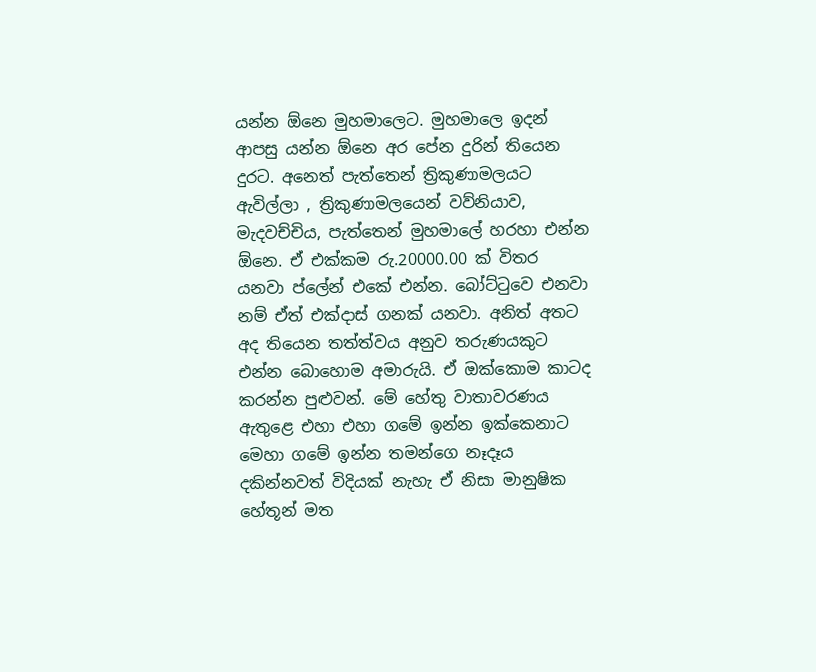යන්න ඕනෙ මුහමාලෙට. මුහමාලෙ ඉදන් ආපසු යන්න ඕනෙ අර පේන දුරින් තියෙන දුරට. අනෙත් පැත්තෙන් ත්‍රිකුණාමලයට ඇවිල්ලා , ත්‍රිකුණාමලයෙන් වව්නියාව, මැදවච්චිය, පැත්තෙන් මුහමාලේ හරහා එන්න ඕනෙ. ඒ එක්කම රු.20000.00 ක් විතර යනවා ප්ලේන් එකේ එන්න. බෝට්ටුවෙ එනවා නම් ඒත් එක්දාස් ගනක් යනවා. අනිත් අතට අද තියෙන තත්ත්වය අනුව තරුණයකුට එන්න බොහොම අමාරුයි. ඒ ඔක්කොම කාටද කරන්න පුළුවන්. මේ හේතු වාතාවරණය ඇතුළෙ එහා එහා ගමේ ඉන්න ඉක්කෙනාට මෙහා ගමේ ඉන්න තමන්ගෙ නෑදෑය දකින්නවත් විදියක් නැහැ ඒ නිසා මානුෂික හේතූන් මත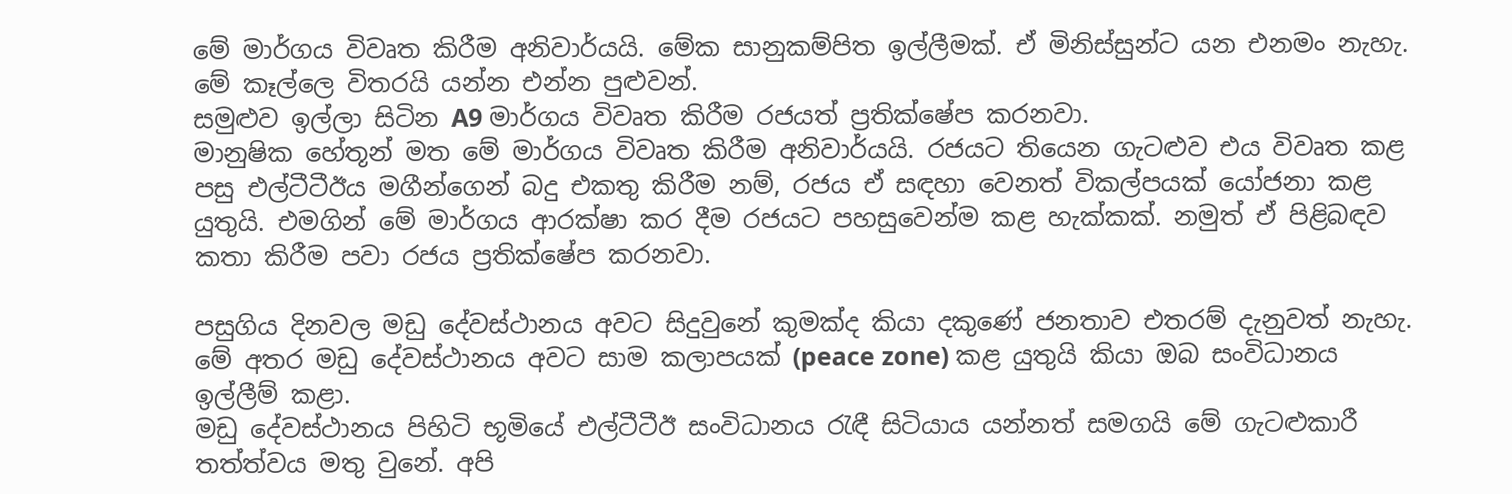මේ මාර්ගය විවෘත කිරීම අනිවාර්යයි. මේක සානුකම්පිත ඉල්ලීමක්. ඒ මිනිස්සුන්ට යන එනමං නැහැ. මේ කෑල්ලෙ විතරයි යන්න එන්න පුළුවන්.
සමුළුව ඉල්ලා සිටින A9 මාර්ගය විවෘත කිරීම රජයත් ප්‍රතික්ෂේප කරනවා.
මානුෂික හේතූන් මත මේ මාර්ගය විවෘත කිරීම අනිවාර්යයි. රජයට තියෙන ගැටළුව එය විවෘත කළ පසු එල්ටීටීඊය මගීන්ගෙන් බදු එකතු කිරීම නම්, රජය ඒ සඳහා වෙනත් විකල්පයක් යෝජනා කළ යුතුයි. එමගින් මේ මාර්ගය ආරක්ෂා කර දීම රජයට පහසුවෙන්ම කළ හැක්කක්. නමුත් ඒ පිළිබඳව කතා කිරීම පවා රජය ප්‍රතික්ෂේප කරනවා.

පසුගිය දිනවල මඩු දේවස්ථානය අවට සිදුවුනේ කුමක්ද කියා දකුණේ ජනතාව එතරම් දැනුවත් නැහැ. මේ අතර මඩු දේවස්ථානය අවට සාම කලාපයක් (peace zone) කළ යුතුයි කියා ඔබ සංවිධානය ඉල්ලීම් කළා.
මඩු දේවස්ථානය පිහිටි භූමියේ එල්ටීටීඊ සංවිධානය රැඳී සිටියාය යන්නත් සමගයි මේ ගැටළුකාරී තත්ත්වය මතු වුනේ. අපි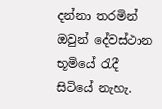දන්නා තරමින් ඔවුන් දේවස්ථාන භූමියේ රැදී සිටියේ නැහැ.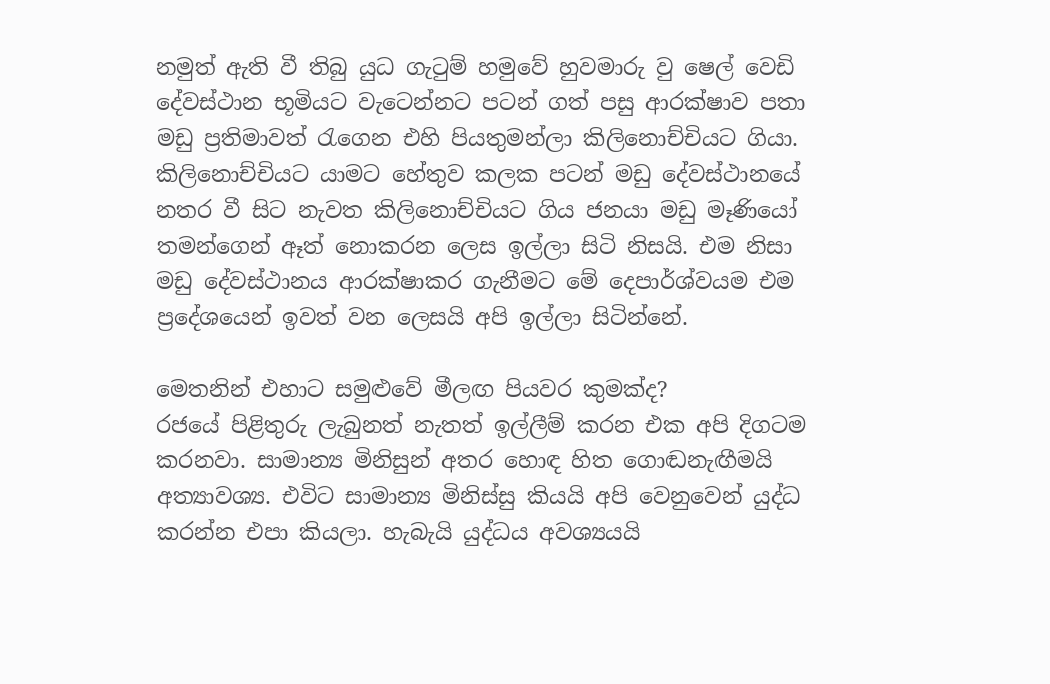නමුත් ඇති වී තිබු යුධ ගැටුම් හමුවේ හුවමාරු වු ෂෙල් වෙඩි දේවස්ථාන භූමියට වැටෙන්නට පටන් ගත් පසු ආරක්ෂාව පතා මඩු ප්‍රතිමාවත් රැගෙන එහි පියතුමන්ලා කිලිනොච්චියට ගියා. කිලිනොච්චියට යාමට හේතුව කලක පටන් මඩු දේවස්ථානයේ නතර වී සිට නැවත කිලිනොච්චියට ගිය ජනයා මඩු මෑණියෝ තමන්ගෙන් ඈත් නොකරන ලෙස ඉල්ලා සිටි නිසයි. එම නිසා මඩු දේවස්ථානය ආරක්ෂාකර ගැනීමට මේ දෙපාර්ශ්වයම එම ප්‍රදේශයෙන් ඉවත් වන ලෙසයි අපි ඉල්ලා සිටින්නේ.

මෙතනින් එහාට සමුළුවේ මීලඟ පියවර කුමක්ද?
රජයේ පිළිතුරු ලැබුනත් නැතත් ඉල්ලීම් කරන එක අපි දිගටම කරනවා. සාමාන්‍ය මිනිසුන් අතර හොඳ හිත ගොඬනැඟීමයි අත්‍යාවශ්‍ය. එවිට සාමාන්‍ය මිනිස්සු කියයි අපි වෙනුවෙන් යුද්ධ කරන්න එපා කියලා. හැබැයි යුද්ධය අවශ්‍යයයි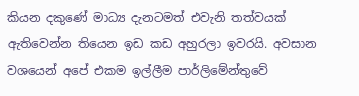කියන දකුණේ මාධ්‍ය දැනටමත් එවැනි තත්වයක් ඇතිවෙන්න තියෙන ඉඩ කඩ අහුරලා ඉවරයි. අවසාන වශයෙන් අපේ එකම ඉල්ලීම පාර්ලිමේන්තුවේ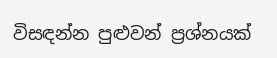විසඳන්න පුළුවන් ප්‍රශ්නයක්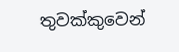තුවක්කුවෙන්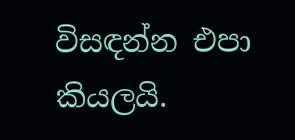විසඳන්න එපා කියලයි.